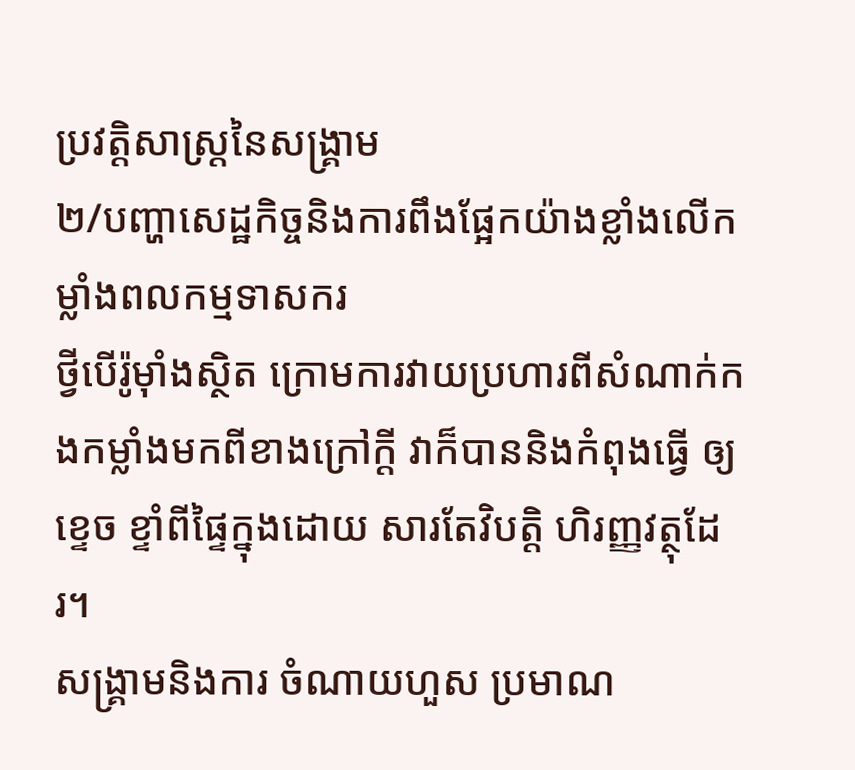ប្រវត្តិសាស្ត្រនៃសង្គ្រាម
២/បញ្ហាសេដ្ឋកិច្ចនិងការពឹងផ្អែកយ៉ាងខ្លាំងលើកម្លាំងពលកម្មទាសករ
ថ្វីបើរ៉ូម៉ាំងស្ថិត ក្រោមការវាយប្រហារពីសំណាក់កងកម្លាំងមកពីខាងក្រៅក្តី វាក៏បាននិងកំពុងធ្វើ ឲ្យខ្ទេច ខ្ទាំពីផ្ទៃក្នុងដោយ សារតែវិបត្តិ ហិរញ្ញវត្ថុដែរ។
សង្គ្រាមនិងការ ចំណាយហួស ប្រមាណ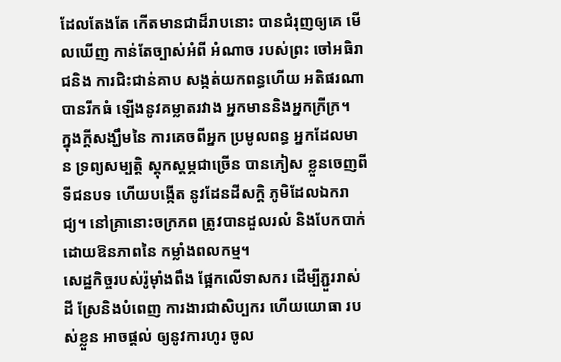ដែលតែងតែ កើតមានជាដ៏រាបនោះ បានជំរុញឲ្យគេ មើលឃើញ កាន់តែច្បាស់អំពី អំណាច របស់ព្រះ ចៅអធិរាជនិង ការជិះជាន់គាប សង្កត់យកពន្ធហើយ អតិផរណាបានរីកធំ ឡើងនូវគម្លាតរវាង អ្នកមាននិងអ្នកក្រីក្រ។
ក្នុងក្តីសង្ឃឹមនៃ ការគេចពីអ្នក ប្រមូលពន្ធ អ្នកដែលមាន ទ្រព្យសម្បត្តិ ស្តុកស្តម្ភជាច្រើន បានភៀស ខ្លួនចេញពី ទីជនបទ ហើយបង្កើត នូវដែនដីសក្តិ ភូមិដែលឯករាជ្យ។ នៅគ្រានោះចក្រភព ត្រូវបានដួលរលំ និងបែកបាក់ ដោយឱនភាពនៃ កម្លាំងពលកម្ម។
សេដ្ឋកិច្ចរបស់រ៉ូម៉ាំងពឹង ផ្អែកលើទាសករ ដើម្បីភ្ជួររាស់ដី ស្រែនិងបំពេញ ការងារជាសិប្បករ ហើយយោធា របស់ខ្លួន អាចផ្តល់ ឲ្យនូវការហូរ ចូល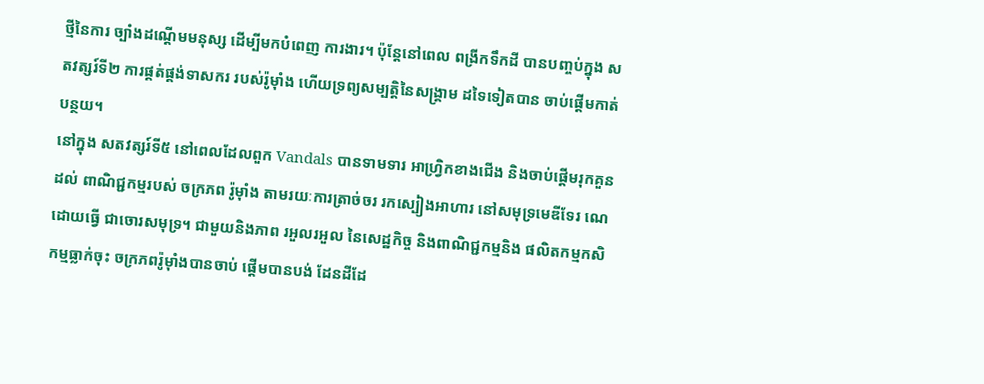ថ្មីនៃការ ច្បាំងដណ្តើមមនុស្ស ដើម្បីមកបំពេញ ការងារ។ ប៉ុន្តែនៅពេល ពង្រីកទឹកដី បានបញ្ចប់ក្នុង សតវត្សរ៍ទី២ ការផ្គត់ផ្គង់ទាសករ របស់រ៉ូម៉ាំង ហើយទ្រព្យសម្បត្តិនៃសង្គ្រាម ដទៃទៀតបាន ចាប់ផ្តើមកាត់បន្ថយ។
នៅក្នុង សតវត្សរ៍ទី៥ នៅពេលដែលពួក Vandals បានទាមទារ អាហ្វ្រិកខាងជើង និងចាប់ផ្តើមរុកគួនដល់ ពាណិជ្ជកម្មរបស់ ចក្រភព រ៉ូម៉ាំង តាមរយៈការត្រាច់ចរ រកស្បៀងអាហារ នៅសមុទ្រមេឌីទែរ ណេដោយធ្វើ ជាចោរសមុទ្រ។ ជាមួយនិងភាព រអួលរអួល នៃសេដ្ឋកិច្ច និងពាណិជ្ជកម្មនិង ផលិតកម្មកសិកម្មធ្លាក់ចុះ ចក្រភពរ៉ូម៉ាំងបានចាប់ ផ្តើមបានបង់ ដែនដីដែ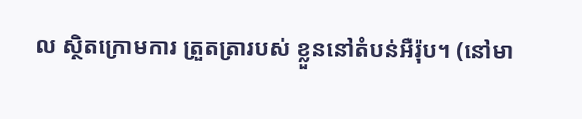ល ស្ថិតក្រោមការ ត្រួតត្រារបស់ ខ្លួននៅតំបន់អឺរ៉ុប។ (នៅមា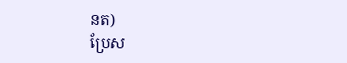នត)
ប្រែស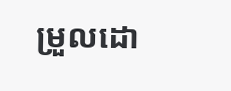ម្រួលដោ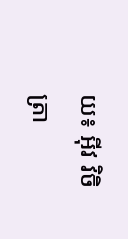យ៖ អុីវ វិចិត្រា